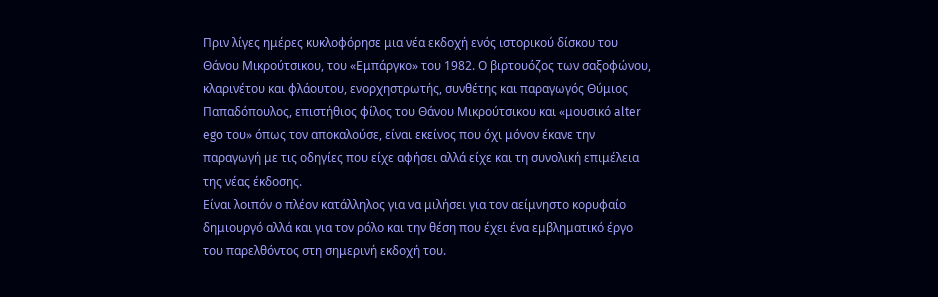Πριν λίγες ημέρες κυκλοφόρησε μια νέα εκδοχή ενός ιστορικού δίσκου του Θάνου Μικρούτσικου, του «Εμπάργκο» του 1982. Ο βιρτουόζος των σαξοφώνου, κλαρινέτου και φλάουτου, ενορχηστρωτής, συνθέτης και παραγωγός Θύμιος Παπαδόπουλος, επιστήθιος φίλος του Θάνου Μικρούτσικου και «μουσικό alter ego του» όπως τον αποκαλούσε, είναι εκείνος που όχι μόνον έκανε την παραγωγή με τις οδηγίες που είχε αφήσει αλλά είχε και τη συνολική επιμέλεια της νέας έκδοσης.
Είναι λοιπόν ο πλέον κατάλληλος για να μιλήσει για τον αείμνηστο κορυφαίο δημιουργό αλλά και για τον ρόλο και την θέση που έχει ένα εμβληματικό έργο του παρελθόντος στη σημερινή εκδοχή του.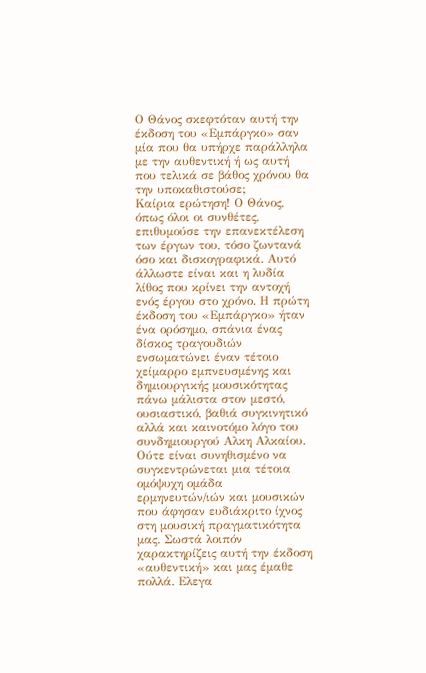Ο Θάνος σκεφτόταν αυτή την έκδοση του «Εμπάργκο» σαν μία που θα υπήρχε παράλληλα με την αυθεντική ή ως αυτή που τελικά σε βάθος χρόνου θα την υποκαθιστούσε;
Καίρια ερώτηση! Ο Θάνος, όπως όλοι οι συνθέτες, επιθυμούσε την επανεκτέλεση των έργων του, τόσο ζωντανά όσο και δισκογραφικά. Αυτό άλλωστε είναι και η λυδία λίθος που κρίνει την αντοχή ενός έργου στο χρόνο. Η πρώτη έκδοση του «Εμπάργκο» ήταν ένα ορόσημο, σπάνια ένας δίσκος τραγουδιών ενσωματώνει έναν τέτοιο χείμαρρο εμπνευσμένης και δημιουργικής μουσικότητας πάνω μάλιστα στον μεστό, ουσιαστικό, βαθιά συγκινητικό αλλά και καινοτόμο λόγο του συνδημιουργού Αλκη Αλκαίου.
Ούτε είναι συνηθισμένο να συγκεντρώνεται μια τέτοια ομόψυχη ομάδα ερμηνευτών/ιών και μουσικών που άφησαν ευδιάκριτο ίχνος στη μουσική πραγματικότητα μας. Σωστά λοιπόν χαρακτηρίζεις αυτή την έκδοση «αυθεντική» και μας έμαθε πολλά. Ελεγα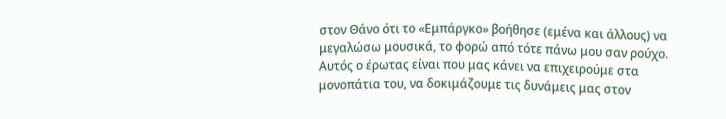στον Θάνο ότι το «Εμπάργκο» βοήθησε (εμένα και άλλους) να μεγαλώσω μουσικά, το φορώ από τότε πάνω μου σαν ρούχο. Αυτός ο έρωτας είναι που μας κάνει να επιχειρούμε στα μονοπάτια του, να δοκιμάζουμε τις δυνάμεις μας στον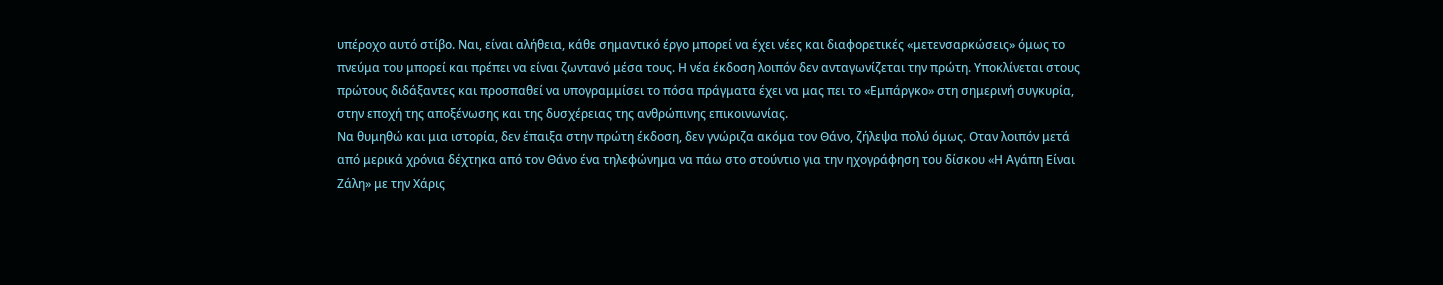υπέροχο αυτό στίβο. Ναι, είναι αλήθεια, κάθε σημαντικό έργο μπορεί να έχει νέες και διαφορετικές «μετενσαρκώσεις» όμως το πνεύμα του μπορεί και πρέπει να είναι ζωντανό μέσα τους. Η νέα έκδοση λοιπόν δεν ανταγωνίζεται την πρώτη. Υποκλίνεται στους πρώτους διδάξαντες και προσπαθεί να υπογραμμίσει το πόσα πράγματα έχει να μας πει το «Εμπάργκο» στη σημερινή συγκυρία, στην εποχή της αποξένωσης και της δυσχέρειας της ανθρώπινης επικοινωνίας.
Να θυμηθώ και μια ιστορία, δεν έπαιξα στην πρώτη έκδοση, δεν γνώριζα ακόμα τον Θάνο, ζήλεψα πολύ όμως. Οταν λοιπόν μετά από μερικά χρόνια δέχτηκα από τον Θάνο ένα τηλεφώνημα να πάω στο στούντιο για την ηχογράφηση του δίσκου «Η Αγάπη Είναι Ζάλη» με την Χάρις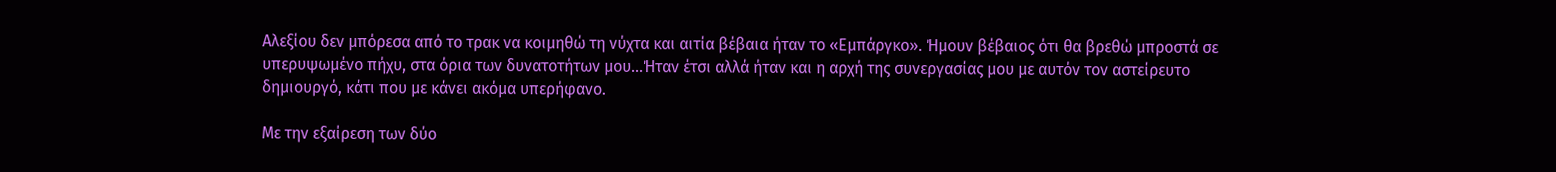Αλεξίου δεν μπόρεσα από το τρακ να κοιμηθώ τη νύχτα και αιτία βέβαια ήταν το «Εμπάργκο». Ήμουν βέβαιος ότι θα βρεθώ μπροστά σε υπερυψωμένο πήχυ, στα όρια των δυνατοτήτων μου…Ήταν έτσι αλλά ήταν και η αρχή της συνεργασίας μου με αυτόν τον αστείρευτο δημιουργό, κάτι που με κάνει ακόμα υπερήφανο.

Με την εξαίρεση των δύο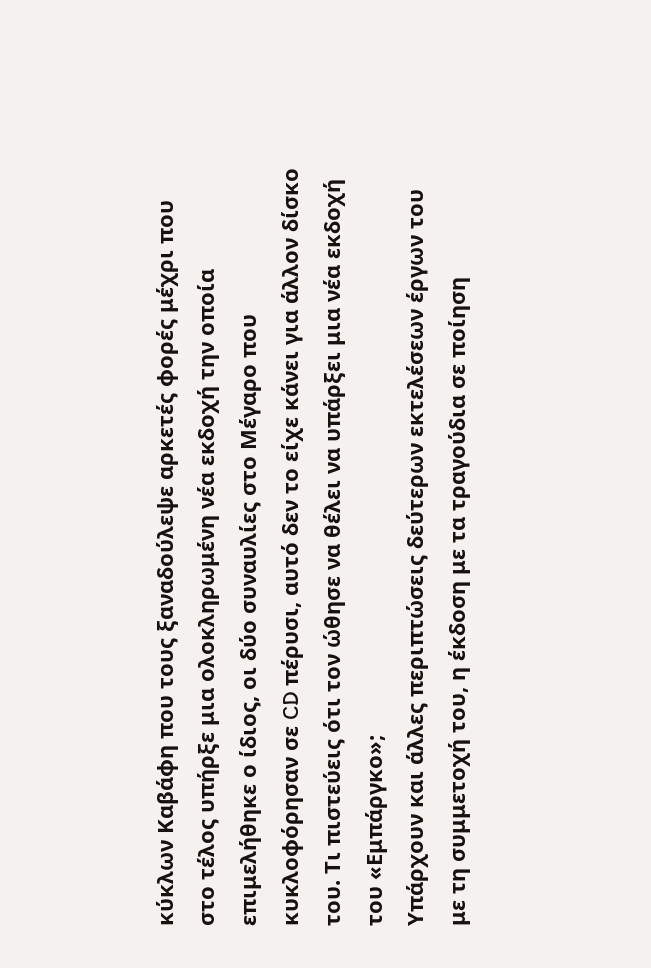κύκλων Καβάφη που τους ξαναδούλεψε αρκετές φορές μέχρι που στο τέλος υπήρξε μια ολοκληρωμένη νέα εκδοχή την οποία επιμελήθηκε ο ίδιος, οι δύο συναυλίες στο Μέγαρο που κυκλοφόρησαν σε CD πέρυσι, αυτό δεν το είχε κάνει για άλλον δίσκο του. Τι πιστεύεις ότι τον ώθησε να θέλει να υπάρξει μια νέα εκδοχή του «Εμπάργκο»;
Υπάρχουν και άλλες περιπτώσεις δεύτερων εκτελέσεων έργων του με τη συμμετοχή του, η έκδοση με τα τραγούδια σε ποίηση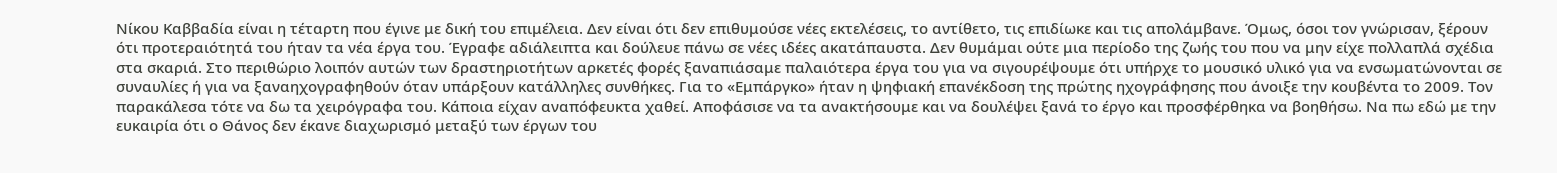Νίκου Καββαδία είναι η τέταρτη που έγινε με δική του επιμέλεια. Δεν είναι ότι δεν επιθυμούσε νέες εκτελέσεις, το αντίθετο, τις επιδίωκε και τις απολάμβανε. Όμως, όσοι τον γνώρισαν, ξέρουν ότι προτεραιότητά του ήταν τα νέα έργα του. Έγραφε αδιάλειπτα και δούλευε πάνω σε νέες ιδέες ακατάπαυστα. Δεν θυμάμαι ούτε μια περίοδο της ζωής του που να μην είχε πολλαπλά σχέδια στα σκαριά. Στο περιθώριο λοιπόν αυτών των δραστηριοτήτων αρκετές φορές ξαναπιάσαμε παλαιότερα έργα του για να σιγουρέψουμε ότι υπήρχε το μουσικό υλικό για να ενσωματώνονται σε συναυλίες ή για να ξαναηχογραφηθούν όταν υπάρξουν κατάλληλες συνθήκες. Για το «Εμπάργκο» ήταν η ψηφιακή επανέκδοση της πρώτης ηχογράφησης που άνοιξε την κουβέντα το 2009. Τον παρακάλεσα τότε να δω τα χειρόγραφα του. Κάποια είχαν αναπόφευκτα χαθεί. Αποφάσισε να τα ανακτήσουμε και να δουλέψει ξανά το έργο και προσφέρθηκα να βοηθήσω. Να πω εδώ με την ευκαιρία ότι ο Θάνος δεν έκανε διαχωρισμό μεταξύ των έργων του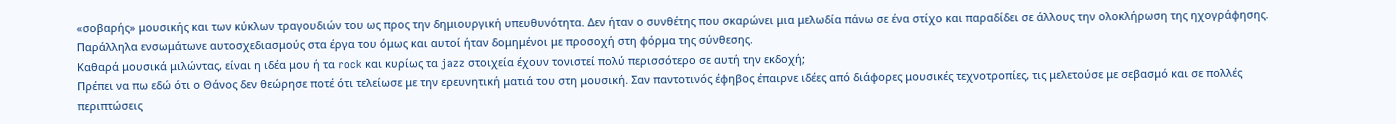«σοβαρής» μουσικής και των κύκλων τραγουδιών του ως προς την δημιουργική υπευθυνότητα. Δεν ήταν ο συνθέτης που σκαρώνει μια μελωδία πάνω σε ένα στίχο και παραδίδει σε άλλους την ολοκλήρωση της ηχογράφησης. Παράλληλα ενσωμάτωνε αυτοσχεδιασμούς στα έργα του όμως και αυτοί ήταν δομημένοι με προσοχή στη φόρμα της σύνθεσης.
Καθαρά μουσικά μιλώντας, είναι η ιδέα μου ή τα rock και κυρίως τα jazz στοιχεία έχουν τονιστεί πολύ περισσότερο σε αυτή την εκδοχή;
Πρέπει να πω εδώ ότι ο Θάνος δεν θεώρησε ποτέ ότι τελείωσε με την ερευνητική ματιά του στη μουσική. Σαν παντοτινός έφηβος έπαιρνε ιδέες από διάφορες μουσικές τεχνοτροπίες, τις μελετούσε με σεβασμό και σε πολλές περιπτώσεις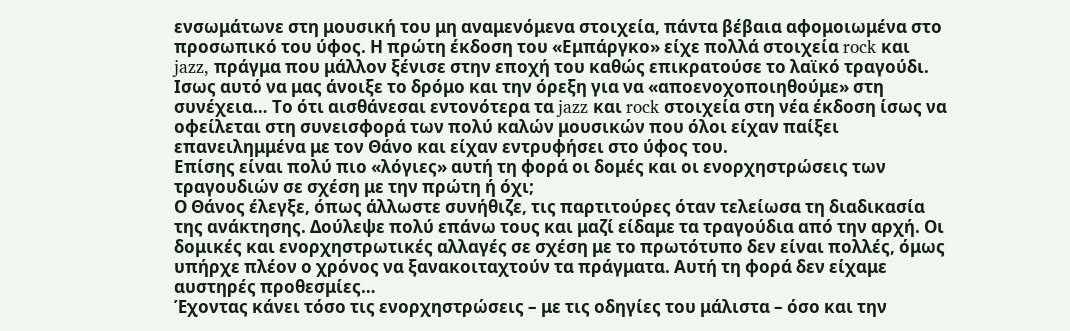ενσωμάτωνε στη μουσική του μη αναμενόμενα στοιχεία, πάντα βέβαια αφομοιωμένα στο προσωπικό του ύφος. Η πρώτη έκδοση του «Εμπάργκο» είχε πολλά στοιχεία rock και jazz, πράγμα που μάλλον ξένισε στην εποχή του καθώς επικρατούσε το λαϊκό τραγούδι. Ισως αυτό να μας άνοιξε το δρόμο και την όρεξη για να «αποενοχοποιηθούμε» στη συνέχεια… Το ότι αισθάνεσαι εντονότερα τα jazz και rock στοιχεία στη νέα έκδοση ίσως να οφείλεται στη συνεισφορά των πολύ καλών μουσικών που όλοι είχαν παίξει επανειλημμένα με τον Θάνο και είχαν εντρυφήσει στο ύφος του.
Επίσης είναι πολύ πιο «λόγιες» αυτή τη φορά οι δομές και οι ενορχηστρώσεις των τραγουδιών σε σχέση με την πρώτη ή όχι;
Ο Θάνος έλεγξε, όπως άλλωστε συνήθιζε, τις παρτιτούρες όταν τελείωσα τη διαδικασία της ανάκτησης. Δούλεψε πολύ επάνω τους και μαζί είδαμε τα τραγούδια από την αρχή. Οι δομικές και ενορχηστρωτικές αλλαγές σε σχέση με το πρωτότυπο δεν είναι πολλές, όμως υπήρχε πλέον ο χρόνος να ξανακοιταχτούν τα πράγματα. Αυτή τη φορά δεν είχαμε αυστηρές προθεσμίες…
Έχοντας κάνει τόσο τις ενορχηστρώσεις – με τις οδηγίες του μάλιστα – όσο και την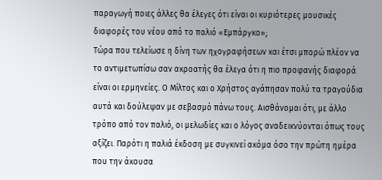παραγωγή ποιες άλλες θα έλεγες ότι είναι οι κυριότερες μουσικές διαφορές του νέου από το παλιό «Εμπάργκο»;
Τώρα που τελείωσε η δίνη των ηχογραφήσεων και έτσι μπορώ πλέον να το αντιμετωπίσω σαν ακροατής θα έλεγα ότι η πιο προφανής διαφορά είναι οι ερμηνείες. Ο Μίλτος και ο Χρήστος αγάπησαν πολύ τα τραγούδια αυτά και δούλεψαν με σεβασμό πάνω τους. Αισθάνομαι ότι, με άλλο τρόπο από τον παλιό, οι μελωδίες και ο λόγος αναδεικνύονται όπως τους αξίζει. Παρότι η παλιά έκδοση με συγκινεί ακόμα όσο την πρώτη ημέρα που την άκουσα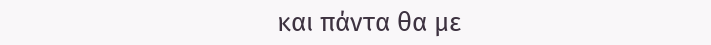και πάντα θα με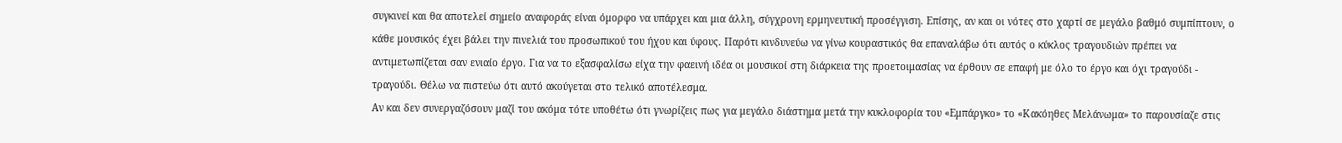συγκινεί και θα αποτελεί σημείο αναφοράς είναι όμορφο να υπάρχει και μια άλλη, σύγχρονη ερμηνευτική προσέγγιση. Επίσης, αν και οι νότες στο χαρτί σε μεγάλο βαθμό συμπίπτουν, ο κάθε μουσικός έχει βάλει την πινελιά του προσωπικού του ήχου και ύφους. Παρότι κινδυνεύω να γίνω κουραστικός θα επαναλάβω ότι αυτός ο κύκλος τραγουδιών πρέπει να αντιμετωπίζεται σαν ενιαίο έργο. Για να το εξασφαλίσω είχα την φαεινή ιδέα οι μουσικοί στη διάρκεια της προετοιμασίας να έρθουν σε επαφή με όλο το έργο και όχι τραγούδι - τραγούδι. Θέλω να πιστεύω ότι αυτό ακούγεται στο τελικό αποτέλεσμα.
Αν και δεν συνεργαζόσουν μαζί του ακόμα τότε υποθέτω ότι γνωρίζεις πως για μεγάλο διάστημα μετά την κυκλοφορία του «Εμπάργκο» το «Κακόηθες Μελάνωμα» το παρουσίαζε στις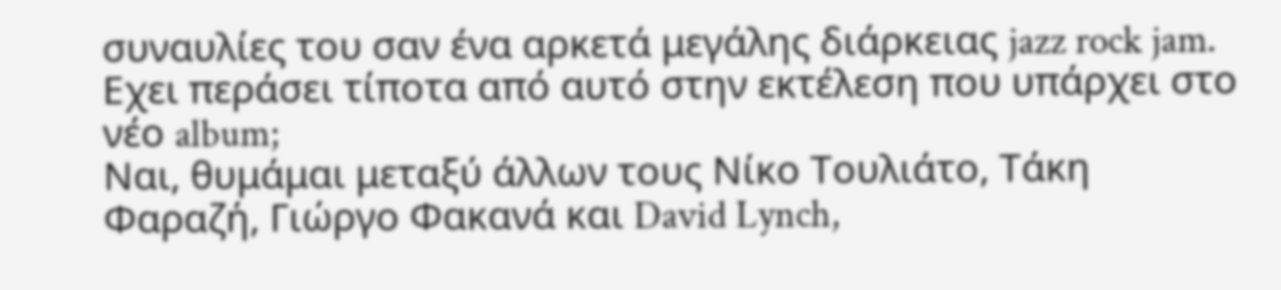συναυλίες του σαν ένα αρκετά μεγάλης διάρκειας jazz rock jam. Εχει περάσει τίποτα από αυτό στην εκτέλεση που υπάρχει στο νέο album;
Ναι, θυμάμαι μεταξύ άλλων τους Νίκο Τουλιάτο, Τάκη Φαραζή, Γιώργο Φακανά και David Lynch,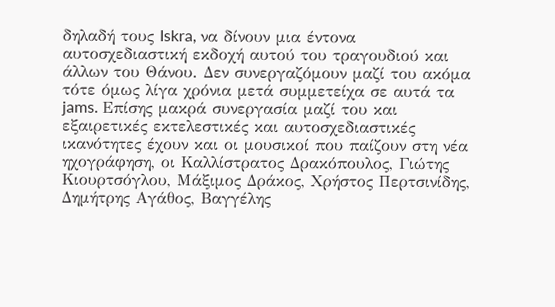δηλαδή τους Iskra, να δίνουν μια έντονα αυτοσχεδιαστική εκδοχή αυτού του τραγουδιού και άλλων του Θάνου. Δεν συνεργαζόμουν μαζί του ακόμα τότε όμως λίγα χρόνια μετά συμμετείχα σε αυτά τα jams. Επίσης μακρά συνεργασία μαζί του και εξαιρετικές εκτελεστικές και αυτοσχεδιαστικές ικανότητες έχουν και οι μουσικοί που παίζουν στη νέα ηχογράφηση, οι Καλλίστρατος Δρακόπουλος, Γιώτης Κιουρτσόγλου, Μάξιμος Δράκος, Χρήστος Περτσινίδης, Δημήτρης Αγάθος, Βαγγέλης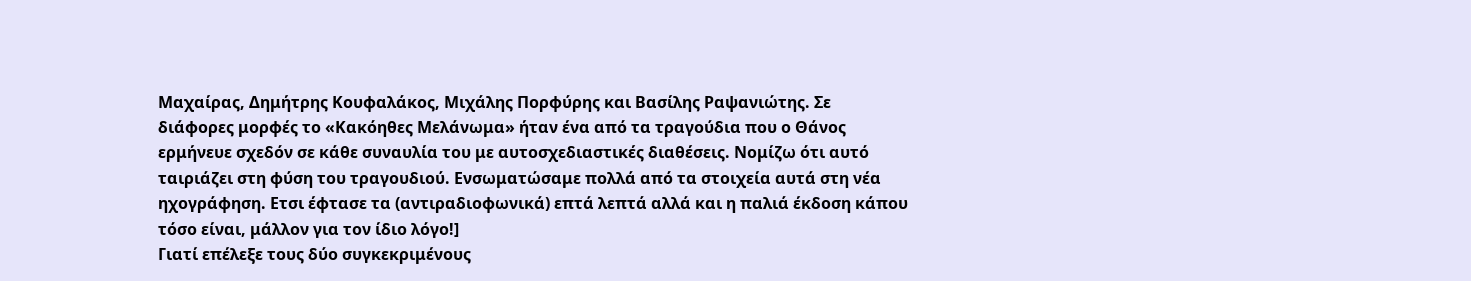Μαχαίρας, Δημήτρης Κουφαλάκος, Μιχάλης Πορφύρης και Βασίλης Ραψανιώτης. Σε διάφορες μορφές το «Κακόηθες Μελάνωμα» ήταν ένα από τα τραγούδια που ο Θάνος ερμήνευε σχεδόν σε κάθε συναυλία του με αυτοσχεδιαστικές διαθέσεις. Νομίζω ότι αυτό ταιριάζει στη φύση του τραγουδιού. Ενσωματώσαμε πολλά από τα στοιχεία αυτά στη νέα ηχογράφηση. Ετσι έφτασε τα (αντιραδιοφωνικά) επτά λεπτά αλλά και η παλιά έκδοση κάπου τόσο είναι, μάλλον για τον ίδιο λόγο!]
Γιατί επέλεξε τους δύο συγκεκριμένους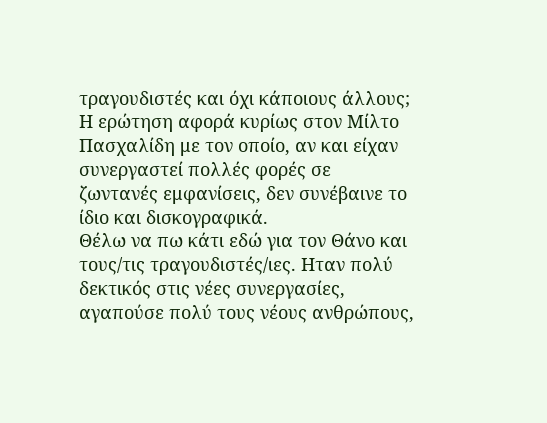τραγουδιστές και όχι κάποιους άλλους; Η ερώτηση αφορά κυρίως στον Μίλτο Πασχαλίδη με τον οποίο, αν και είχαν συνεργαστεί πολλές φορές σε ζωντανές εμφανίσεις, δεν συνέβαινε το ίδιο και δισκογραφικά.
Θέλω να πω κάτι εδώ για τον Θάνο και τους/τις τραγουδιστές/ιες. Ηταν πολύ δεκτικός στις νέες συνεργασίες, αγαπούσε πολύ τους νέους ανθρώπους,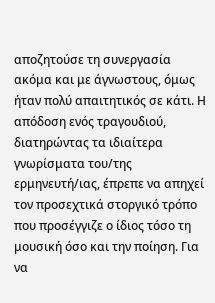αποζητούσε τη συνεργασία ακόμα και με άγνωστους, όμως ήταν πολύ απαιτητικός σε κάτι. Η απόδοση ενός τραγουδιού, διατηρώντας τα ιδιαίτερα γνωρίσματα του/της ερμηνευτή/ιας, έπρεπε να απηχεί τον προσεχτικά στοργικό τρόπο που προσέγγιζε ο ίδιος τόσο τη μουσική όσο και την ποίηση. Για να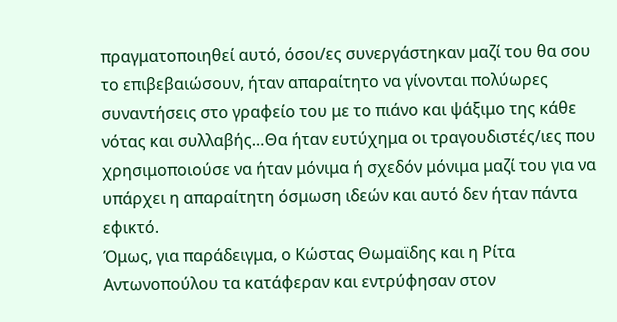πραγματοποιηθεί αυτό, όσοι/ες συνεργάστηκαν μαζί του θα σου το επιβεβαιώσουν, ήταν απαραίτητο να γίνονται πολύωρες συναντήσεις στο γραφείο του με το πιάνο και ψάξιμο της κάθε νότας και συλλαβής…Θα ήταν ευτύχημα οι τραγουδιστές/ιες που χρησιμοποιούσε να ήταν μόνιμα ή σχεδόν μόνιμα μαζί του για να υπάρχει η απαραίτητη όσμωση ιδεών και αυτό δεν ήταν πάντα εφικτό.
Όμως, για παράδειγμα, ο Κώστας Θωμαϊδης και η Ρίτα Αντωνοπούλου τα κατάφεραν και εντρύφησαν στον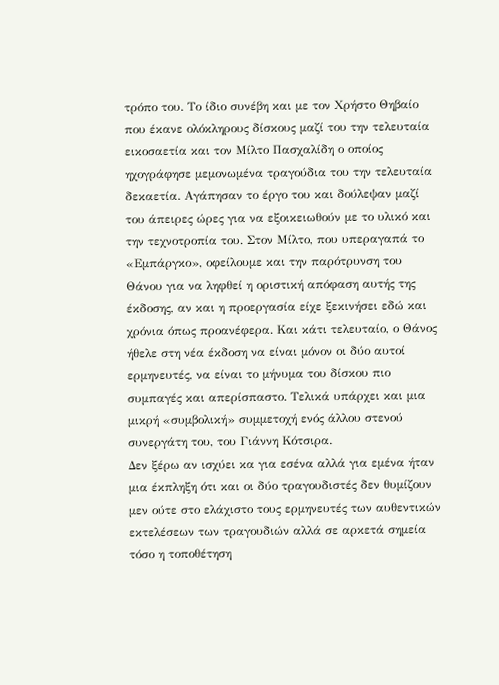τρόπο του. Το ίδιο συνέβη και με τον Χρήστο Θηβαίο που έκανε ολόκληρους δίσκους μαζί του την τελευταία εικοσαετία και τον Μίλτο Πασχαλίδη ο οποίος ηχογράφησε μεμονωμένα τραγούδια του την τελευταία δεκαετία. Αγάπησαν το έργο του και δούλεψαν μαζί του άπειρες ώρες για να εξοικειωθούν με το υλικό και την τεχνοτροπία του. Στον Μίλτο, που υπεραγαπά το «Εμπάργκο», οφείλουμε και την παρότρυνση του Θάνου για να ληφθεί η οριστική απόφαση αυτής της έκδοσης, αν και η προεργασία είχε ξεκινήσει εδώ και χρόνια όπως προανέφερα. Και κάτι τελευταίο, ο Θάνος ήθελε στη νέα έκδοση να είναι μόνον οι δύο αυτοί ερμηνευτές, να είναι το μήνυμα του δίσκου πιο συμπαγές και απερίσπαστο. Τελικά υπάρχει και μια μικρή «συμβολική» συμμετοχή ενός άλλου στενού συνεργάτη του, του Γιάννη Κότσιρα.
Δεν ξέρω αν ισχύει κα για εσένα αλλά για εμένα ήταν μια έκπληξη ότι και οι δύο τραγουδιστές δεν θυμίζουν μεν ούτε στο ελάχιστο τους ερμηνευτές των αυθεντικών εκτελέσεων των τραγουδιών αλλά σε αρκετά σημεία τόσο η τοποθέτηση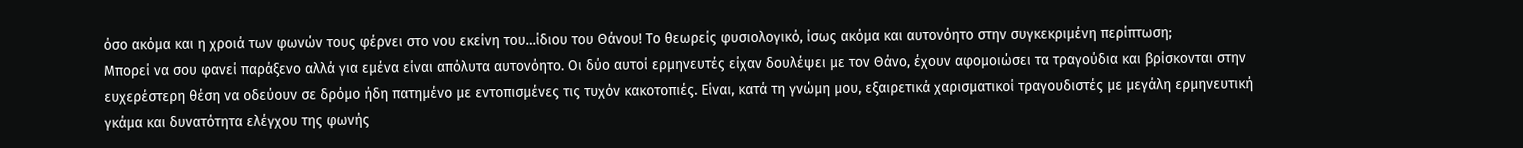όσο ακόμα και η χροιά των φωνών τους φέρνει στο νου εκείνη του…ίδιου του Θάνου! Το θεωρείς φυσιολογικό, ίσως ακόμα και αυτονόητο στην συγκεκριμένη περίπτωση;
Μπορεί να σου φανεί παράξενο αλλά για εμένα είναι απόλυτα αυτονόητο. Οι δύο αυτοί ερμηνευτές είχαν δουλέψει με τον Θάνο, έχουν αφομοιώσει τα τραγούδια και βρίσκονται στην ευχερέστερη θέση να οδεύουν σε δρόμο ήδη πατημένο με εντοπισμένες τις τυχόν κακοτοπιές. Είναι, κατά τη γνώμη μου, εξαιρετικά χαρισματικοί τραγουδιστές με μεγάλη ερμηνευτική γκάμα και δυνατότητα ελέγχου της φωνής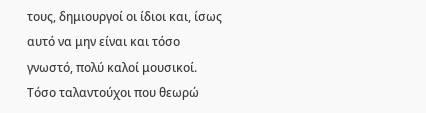τους, δημιουργοί οι ίδιοι και, ίσως αυτό να μην είναι και τόσο γνωστό, πολύ καλοί μουσικοί. Τόσο ταλαντούχοι που θεωρώ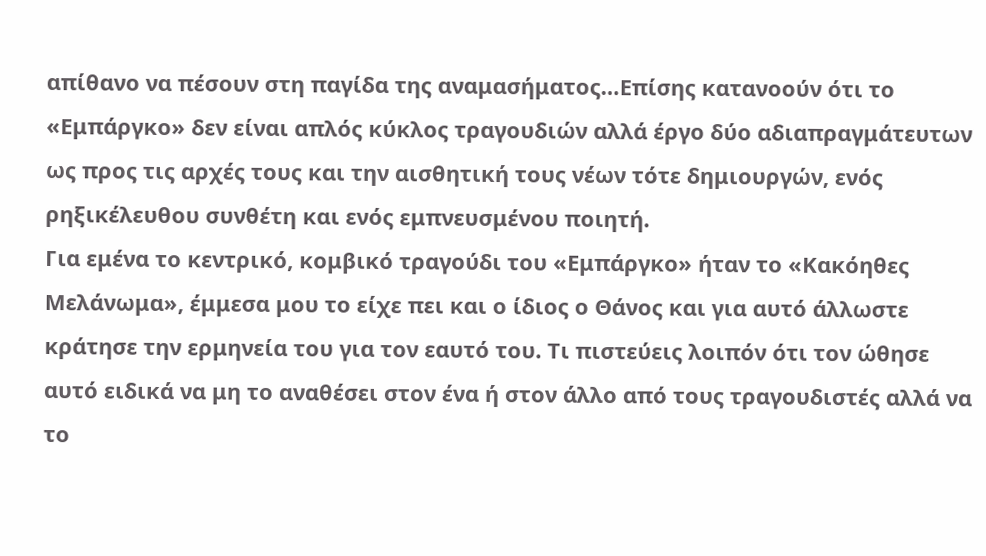απίθανο να πέσουν στη παγίδα της αναμασήματος…Επίσης κατανοούν ότι το «Εμπάργκο» δεν είναι απλός κύκλος τραγουδιών αλλά έργο δύο αδιαπραγμάτευτων ως προς τις αρχές τους και την αισθητική τους νέων τότε δημιουργών, ενός ρηξικέλευθου συνθέτη και ενός εμπνευσμένου ποιητή.
Για εμένα το κεντρικό, κομβικό τραγούδι του «Εμπάργκο» ήταν το «Κακόηθες Μελάνωμα», έμμεσα μου το είχε πει και ο ίδιος ο Θάνος και για αυτό άλλωστε κράτησε την ερμηνεία του για τον εαυτό του. Τι πιστεύεις λοιπόν ότι τον ώθησε αυτό ειδικά να μη το αναθέσει στον ένα ή στον άλλο από τους τραγουδιστές αλλά να το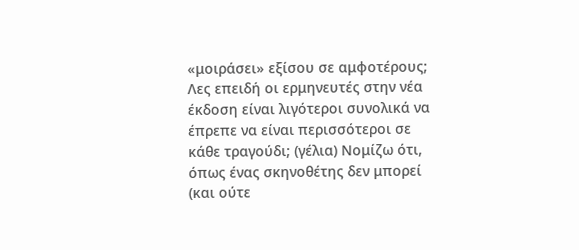«μοιράσει» εξίσου σε αμφοτέρους;
Λες επειδή οι ερμηνευτές στην νέα έκδοση είναι λιγότεροι συνολικά να έπρεπε να είναι περισσότεροι σε κάθε τραγούδι; (γέλια) Νομίζω ότι, όπως ένας σκηνοθέτης δεν μπορεί (και ούτε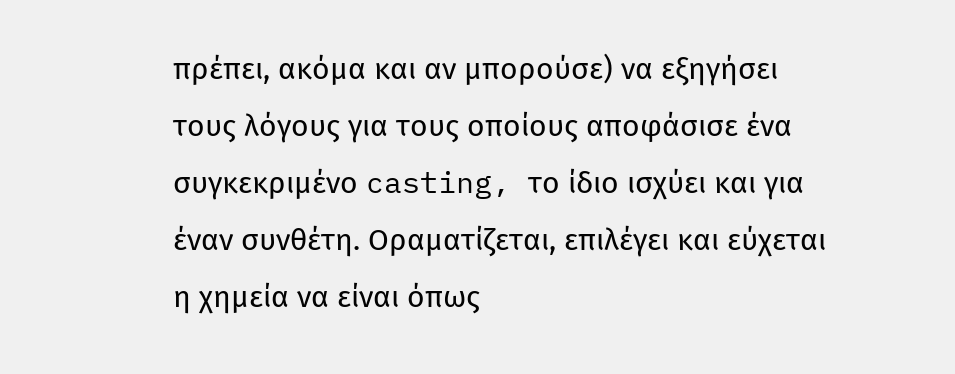πρέπει, ακόμα και αν μπορούσε) να εξηγήσει τους λόγους για τους οποίους αποφάσισε ένα συγκεκριμένο casting, το ίδιο ισχύει και για έναν συνθέτη. Οραματίζεται, επιλέγει και εύχεται η χημεία να είναι όπως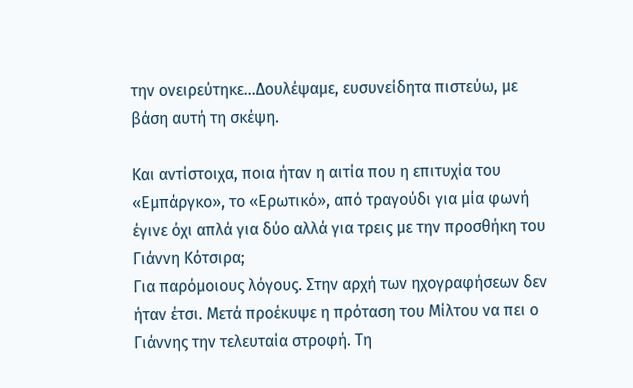την ονειρεύτηκε…Δουλέψαμε, ευσυνείδητα πιστεύω, με βάση αυτή τη σκέψη.

Και αντίστοιχα, ποια ήταν η αιτία που η επιτυχία του «Εμπάργκο», το «Ερωτικό», από τραγούδι για μία φωνή έγινε όχι απλά για δύο αλλά για τρεις με την προσθήκη του Γιάννη Κότσιρα;
Για παρόμοιους λόγους. Στην αρχή των ηχογραφήσεων δεν ήταν έτσι. Μετά προέκυψε η πρόταση του Μίλτου να πει ο Γιάννης την τελευταία στροφή. Τη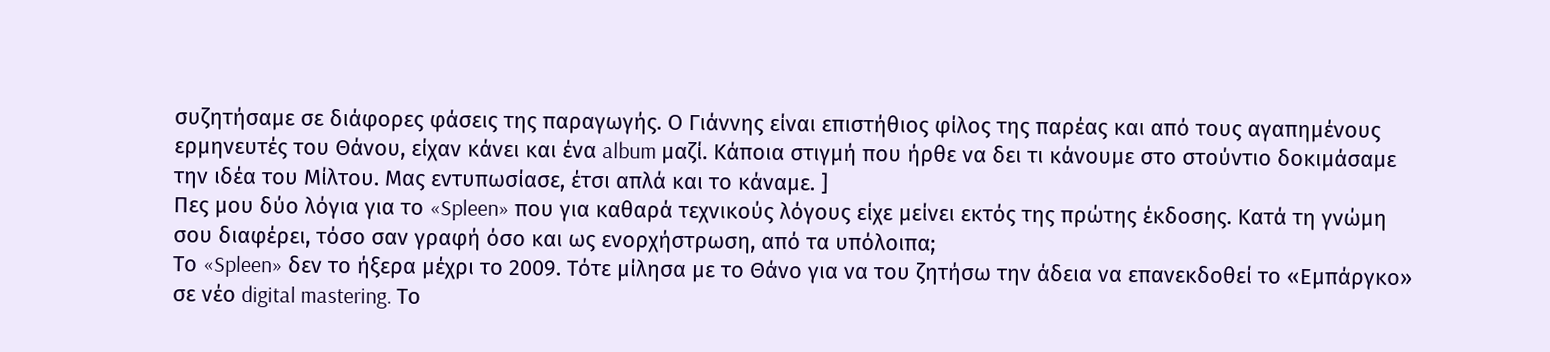συζητήσαμε σε διάφορες φάσεις της παραγωγής. Ο Γιάννης είναι επιστήθιος φίλος της παρέας και από τους αγαπημένους ερμηνευτές του Θάνου, είχαν κάνει και ένα album μαζί. Κάποια στιγμή που ήρθε να δει τι κάνουμε στο στούντιο δοκιμάσαμε την ιδέα του Μίλτου. Μας εντυπωσίασε, έτσι απλά και το κάναμε. ]
Πες μου δύο λόγια για το «Spleen» που για καθαρά τεχνικούς λόγους είχε μείνει εκτός της πρώτης έκδοσης. Κατά τη γνώμη σου διαφέρει, τόσο σαν γραφή όσο και ως ενορχήστρωση, από τα υπόλοιπα;
Το «Spleen» δεν το ήξερα μέχρι το 2009. Τότε μίλησα με το Θάνο για να του ζητήσω την άδεια να επανεκδοθεί το «Εμπάργκο» σε νέο digital mastering. Το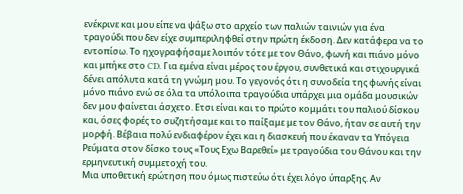ενέκρινε και μου είπε να ψάξω στο αρχείο των παλιών ταινιών για ένα τραγούδι που δεν είχε συμπεριληφθεί στην πρώτη έκδοση. Δεν κατάφερα να το εντοπίσω. Το ηχογραφήσαμε λοιπόν τότε με τον Θάνο, φωνή και πιάνο μόνο και μπήκε στο CD. Για εμένα είναι μέρος του έργου, συνθετικά και στιχουργικά δένει απόλυτα κατά τη γνώμη μου. Το γεγονός ότι η συνοδεία της φωνής είναι μόνο πιάνο ενώ σε όλα τα υπόλοιπα τραγούδια υπάρχει μια ομάδα μουσικών δεν μου φαίνεται άσχετο. Ετσι είναι και το πρώτο κομμάτι του παλιού δίσκου και, όσες φορές το συζητήσαμε και το παίξαμε με τον Θάνο, ήταν σε αυτή την μορφή. Βέβαια πολύ ενδιαφέρον έχει και η διασκευή που έκαναν τα Υπόγεια Ρεύματα στον δίσκο τους «Τους Εχω Βαρεθεί» με τραγούδια του Θάνου και την ερμηνευτική συμμετοχή του.
Μια υποθετική ερώτηση που όμως πιστεύω ότι έχει λόγο ύπαρξης. Αν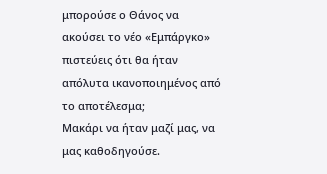μπορούσε ο Θάνος να ακούσει το νέο «Εμπάργκο» πιστεύεις ότι θα ήταν απόλυτα ικανοποιημένος από το αποτέλεσμα;
Μακάρι να ήταν μαζί μας, να μας καθοδηγούσε.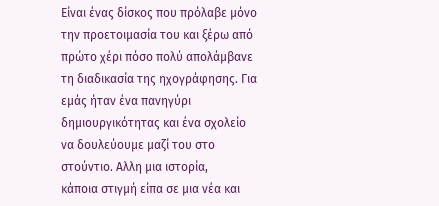Είναι ένας δίσκος που πρόλαβε μόνο την προετοιμασία του και ξέρω από πρώτο χέρι πόσο πολύ απολάμβανε τη διαδικασία της ηχογράφησης. Για εμάς ήταν ένα πανηγύρι δημιουργικότητας και ένα σχολείο να δουλεύουμε μαζί του στο στούντιο. Αλλη μια ιστορία,
κάποια στιγμή είπα σε μια νέα και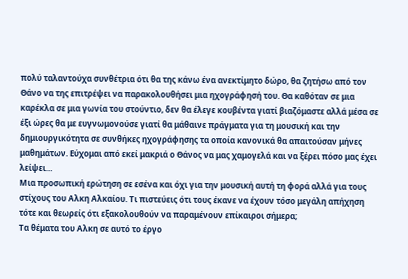πολύ ταλαντούχα συνθέτρια ότι θα της κάνω ένα ανεκτίμητο δώρο, θα ζητήσω από τον Θάνο να της επιτρέψει να παρακολουθήσει μια ηχογράφησή του. Θα καθόταν σε μια καρέκλα σε μια γωνία του στούντιο, δεν θα έλεγε κουβέντα γιατί βιαζόμαστε αλλά μέσα σε έξι ώρες θα με ευγνωμονούσε γιατί θα μάθαινε πράγματα για τη μουσική και την δημιουργικότητα σε συνθήκες ηχογράφησης τα οποία κανονικά θα απαιτούσαν μήνες μαθημάτων. Εύχομαι από εκεί μακριά ο Θάνος να μας χαμογελά και να ξέρει πόσο μας έχει λείψει…
Μια προσωπική ερώτηση σε εσένα και όχι για την μουσική αυτή τη φορά αλλά για τους στίχους του Αλκη Αλκαίου. Τι πιστεύεις ότι τους έκανε να έχουν τόσο μεγάλη απήχηση τότε και θεωρείς ότι εξακολουθούν να παραμένουν επίκαιροι σήμερα;
Τα θέματα του Αλκη σε αυτό το έργο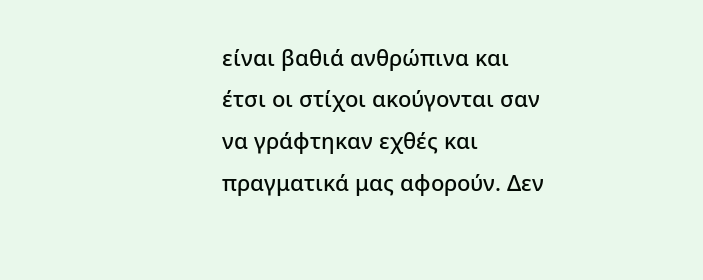είναι βαθιά ανθρώπινα και έτσι οι στίχοι ακούγονται σαν να γράφτηκαν εχθές και πραγματικά μας αφορούν. Δεν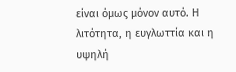είναι όμως μόνον αυτό. Η λιτότητα, η ευγλωττία και η υψηλή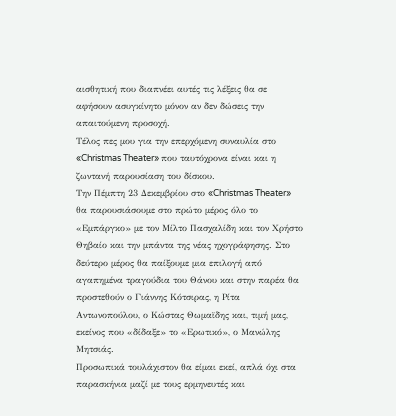αισθητική που διαπνέει αυτές τις λέξεις θα σε αφήσουν ασυγκίνητο μόνον αν δεν δώσεις την απαιτούμενη προσοχή.
Τέλος πες μου για την επερχόμενη συναυλία στο «Christmas Theater» που ταυτόχρονα είναι και η ζωντανή παρουσίαση του δίσκου.
Την Πέμπτη 23 Δεκεμβρίου στο «Christmas Theater» θα παρουσιάσουμε στο πρώτο μέρος όλο το «Εμπάργκο» με τον Μίλτο Πασχαλίδη και τον Χρήστο Θηβαίο και την μπάντα της νέας ηχογράφησης. Στο δεύτερο μέρος θα παίξουμε μια επιλογή από αγαπημένα τραγούδια του Θάνου και στην παρέα θα προστεθούν ο Γιάννης Κότσιρας, η Ρίτα Αντωνοπούλου, ο Κώστας Θωμαϊδης και, τιμή μας, εκείνος που «δίδαξε» το «Ερωτικό», ο Μανώλης Μητσιάς.
Προσωπικά τουλάχιστον θα είμαι εκεί, απλά όχι στα παρασκήνια μαζί με τους ερμηνευτές και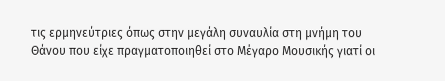τις ερμηνεύτριες όπως στην μεγάλη συναυλία στη μνήμη του Θάνου που είχε πραγματοποιηθεί στο Μέγαρο Μουσικής γιατί οι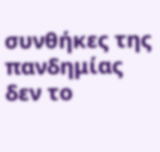συνθήκες της πανδημίας δεν το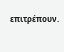επιτρέπουν.